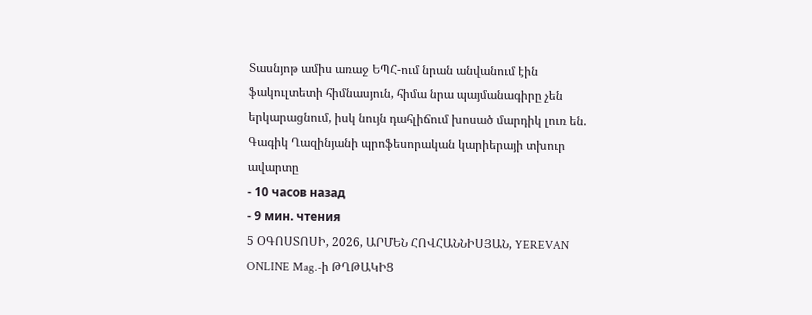Տասնյոթ ամիս առաջ ԵՊՀ-ում նրան անվանում էին ֆակուլտետի հիմնասյուն, հիմա նրա պայմանագիրը չեն երկարացնում, իսկ նույն դահլիճում խոսած մարդիկ լուռ են. Գագիկ Ղազինյանի պրոֆեսորական կարիերայի տխուր ավարտը
- 10 часов назад
- 9 мин. чтения
5 ՕԳՈՍՏՈՍԻ, 2026, ԱՐՄԵՆ ՀՈՎՀԱՆՆԻՍՅԱՆ, YEREVAN ONLINE Mag.-ի ԹՂԹԱԿԻՑ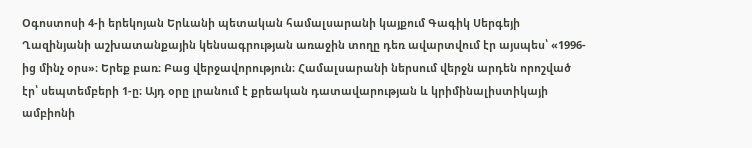Օգոստոսի 4-ի երեկոյան Երևանի պետական համալսարանի կայքում Գագիկ Սերգեյի Ղազինյանի աշխատանքային կենսագրության առաջին տողը դեռ ավարտվում էր այսպես՝ «1996-ից մինչ օրս»։ Երեք բառ։ Բաց վերջավորություն։ Համալսարանի ներսում վերջն արդեն որոշված էր՝ սեպտեմբերի 1-ը։ Այդ օրը լրանում է քրեական դատավարության և կրիմինալիստիկայի ամբիոնի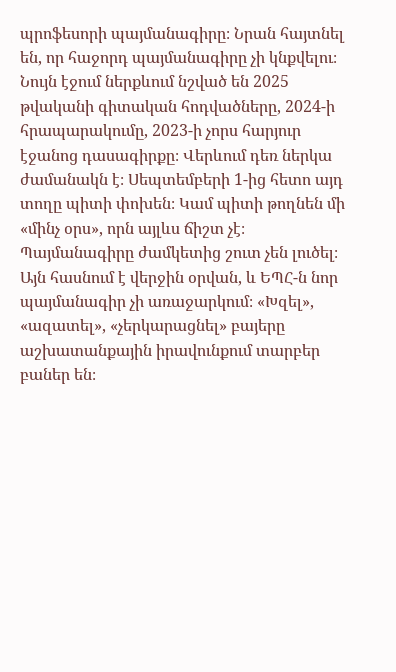պրոֆեսորի պայմանագիրը։ Նրան հայտնել են, որ հաջորդ պայմանագիրը չի կնքվելու։ Նույն էջում ներքևում նշված են 2025 թվականի գիտական հոդվածները, 2024-ի հրապարակումը, 2023-ի չորս հարյուր էջանոց դասագիրքը։ Վերևում դեռ ներկա ժամանակն է։ Սեպտեմբերի 1-ից հետո այդ տողը պիտի փոխեն։ Կամ պիտի թողնեն մի «մինչ օրս», որն այլևս ճիշտ չէ։
Պայմանագիրը ժամկետից շուտ չեն լուծել։ Այն հասնում է վերջին օրվան, և ԵՊՀ-ն նոր պայմանագիր չի առաջարկում։ «Խզել», «ազատել», «չերկարացնել» բայերը աշխատանքային իրավունքում տարբեր բաներ են։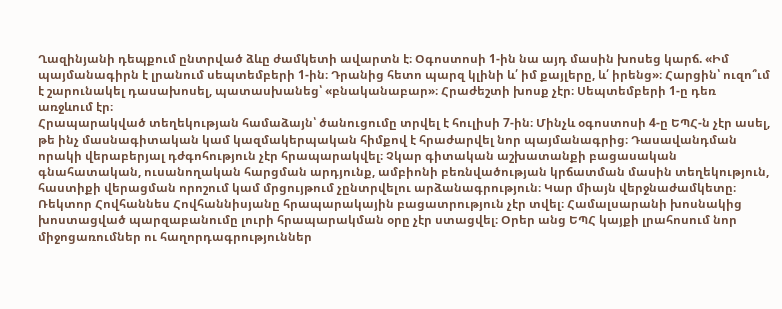Ղազինյանի դեպքում ընտրված ձևը ժամկետի ավարտն է։ Օգոստոսի 1-ին նա այդ մասին խոսեց կարճ. «Իմ պայմանագիրն է լրանում սեպտեմբերի 1-ին։ Դրանից հետո պարզ կլինի և՛ իմ քայլերը, և՛ իրենց»։ Հարցին՝ ուզո՞ւմ է շարունակել դասախոսել, պատասխանեց՝ «բնականաբար»։ Հրաժեշտի խոսք չէր։ Սեպտեմբերի 1-ը դեռ առջևում էր։
Հրապարակված տեղեկության համաձայն՝ ծանուցումը տրվել է հուլիսի 7-ին։ Մինչև օգոստոսի 4-ը ԵՊՀ-ն չէր ասել, թե ինչ մասնագիտական կամ կազմակերպական հիմքով է հրաժարվել նոր պայմանագրից։ Դասավանդման որակի վերաբերյալ դժգոհություն չէր հրապարակվել։ Չկար գիտական աշխատանքի բացասական գնահատական, ուսանողական հարցման արդյունք, ամբիոնի բեռնվածության կրճատման մասին տեղեկություն, հաստիքի վերացման որոշում կամ մրցույթում չընտրվելու արձանագրություն։ Կար միայն վերջնաժամկետը։ Ռեկտոր Հովհաննես Հովհաննիսյանը հրապարակային բացատրություն չէր տվել։ Համալսարանի խոսնակից խոստացված պարզաբանումը լուրի հրապարակման օրը չէր ստացվել։ Օրեր անց ԵՊՀ կայքի լրահոսում նոր միջոցառումներ ու հաղորդագրություններ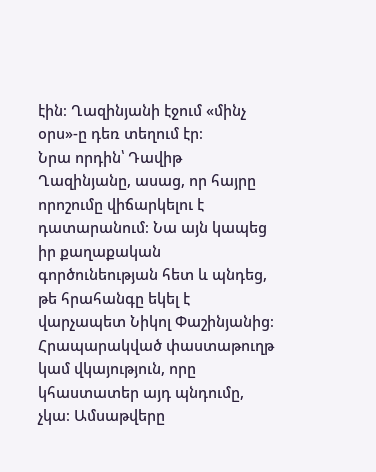էին։ Ղազինյանի էջում «մինչ օրս»-ը դեռ տեղում էր։
Նրա որդին՝ Դավիթ Ղազինյանը, ասաց, որ հայրը որոշումը վիճարկելու է դատարանում։ Նա այն կապեց իր քաղաքական գործունեության հետ և պնդեց, թե հրահանգը եկել է վարչապետ Նիկոլ Փաշինյանից։ Հրապարակված փաստաթուղթ կամ վկայություն, որը կհաստատեր այդ պնդումը, չկա։ Ամսաթվերը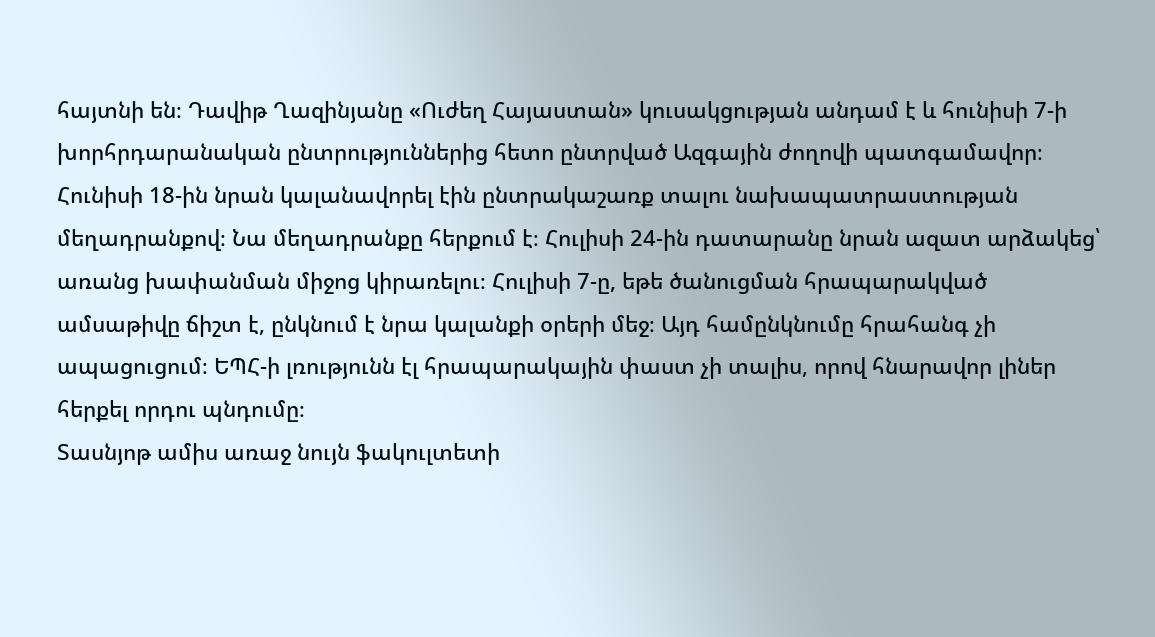հայտնի են։ Դավիթ Ղազինյանը «Ուժեղ Հայաստան» կուսակցության անդամ է և հունիսի 7-ի խորհրդարանական ընտրություններից հետո ընտրված Ազգային ժողովի պատգամավոր։ Հունիսի 18-ին նրան կալանավորել էին ընտրակաշառք տալու նախապատրաստության մեղադրանքով։ Նա մեղադրանքը հերքում է։ Հուլիսի 24-ին դատարանը նրան ազատ արձակեց՝ առանց խափանման միջոց կիրառելու։ Հուլիսի 7-ը, եթե ծանուցման հրապարակված ամսաթիվը ճիշտ է, ընկնում է նրա կալանքի օրերի մեջ։ Այդ համընկնումը հրահանգ չի ապացուցում։ ԵՊՀ-ի լռությունն էլ հրապարակային փաստ չի տալիս, որով հնարավոր լիներ հերքել որդու պնդումը։
Տասնյոթ ամիս առաջ նույն ֆակուլտետի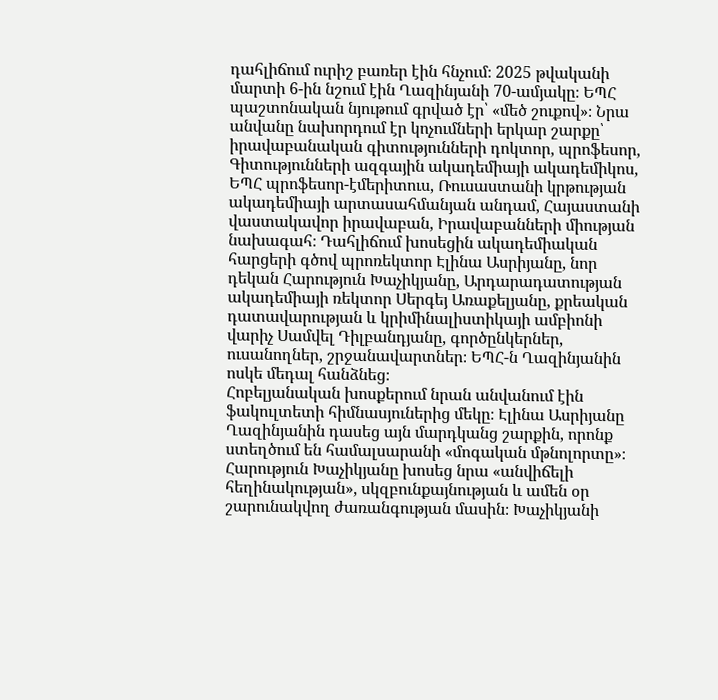դահլիճում ուրիշ բառեր էին հնչում։ 2025 թվականի մարտի 6-ին նշում էին Ղազինյանի 70-ամյակը։ ԵՊՀ պաշտոնական նյութում գրված էր՝ «մեծ շուքով»։ Նրա անվանը նախորդում էր կոչումների երկար շարքը՝ իրավաբանական գիտությունների դոկտոր, պրոֆեսոր, Գիտությունների ազգային ակադեմիայի ակադեմիկոս, ԵՊՀ պրոֆեսոր-էմերիտուս, Ռուսաստանի կրթության ակադեմիայի արտասահմանյան անդամ, Հայաստանի վաստակավոր իրավաբան, Իրավաբանների միության նախագահ։ Դահլիճում խոսեցին ակադեմիական հարցերի գծով պրոռեկտոր Էլինա Ասրիյանը, նոր դեկան Հարություն Խաչիկյանը, Արդարադատության ակադեմիայի ռեկտոր Սերգեյ Առաքելյանը, քրեական դատավարության և կրիմինալիստիկայի ամբիոնի վարիչ Սամվել Դիլբանդյանը, գործընկերներ, ուսանողներ, շրջանավարտներ։ ԵՊՀ-ն Ղազինյանին ոսկե մեդալ հանձնեց։
Հոբելյանական խոսքերում նրան անվանում էին ֆակուլտետի հիմնասյուներից մեկը։ Էլինա Ասրիյանը Ղազինյանին դասեց այն մարդկանց շարքին, որոնք ստեղծում են համալսարանի «մոգական մթնոլորտը»։ Հարություն Խաչիկյանը խոսեց նրա «անվիճելի հեղինակության», սկզբունքայնության և ամեն օր շարունակվող ժառանգության մասին։ Խաչիկյանի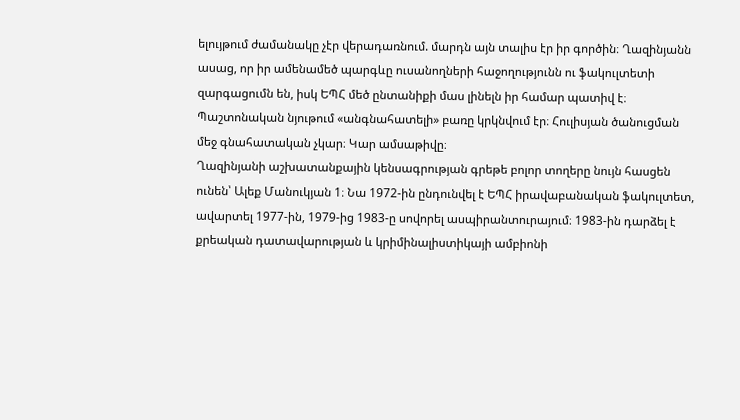ելույթում ժամանակը չէր վերադառնում. մարդն այն տալիս էր իր գործին։ Ղազինյանն ասաց, որ իր ամենամեծ պարգևը ուսանողների հաջողությունն ու ֆակուլտետի զարգացումն են, իսկ ԵՊՀ մեծ ընտանիքի մաս լինելն իր համար պատիվ է։ Պաշտոնական նյութում «անգնահատելի» բառը կրկնվում էր։ Հուլիսյան ծանուցման մեջ գնահատական չկար։ Կար ամսաթիվը։
Ղազինյանի աշխատանքային կենսագրության գրեթե բոլոր տողերը նույն հասցեն ունեն՝ Ալեք Մանուկյան 1։ Նա 1972-ին ընդունվել է ԵՊՀ իրավաբանական ֆակուլտետ, ավարտել 1977-ին, 1979-ից 1983-ը սովորել ասպիրանտուրայում։ 1983-ին դարձել է քրեական դատավարության և կրիմինալիստիկայի ամբիոնի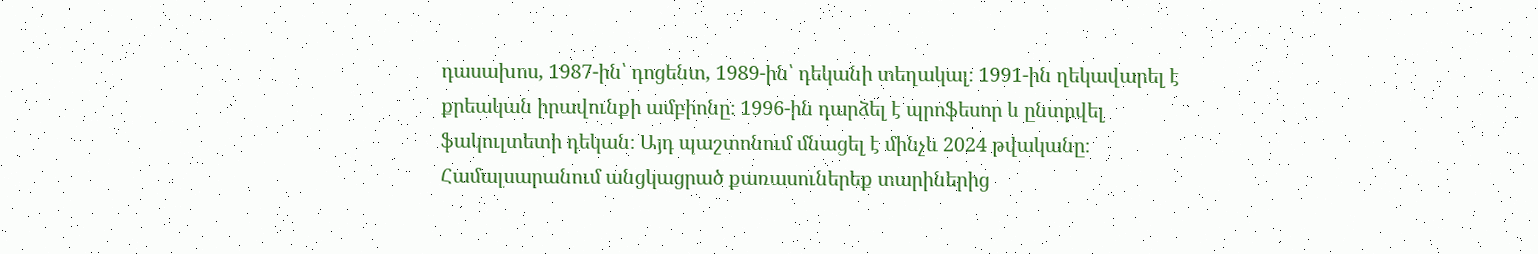դասախոս, 1987-ին՝ դոցենտ, 1989-ին՝ դեկանի տեղակալ։ 1991-ին ղեկավարել է քրեական իրավունքի ամբիոնը։ 1996-ին դարձել է պրոֆեսոր և ընտրվել ֆակուլտետի դեկան։ Այդ պաշտոնում մնացել է մինչև 2024 թվականը։ Համալսարանում անցկացրած քառասուներեք տարիներից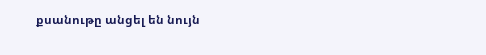քսանութը անցել են նույն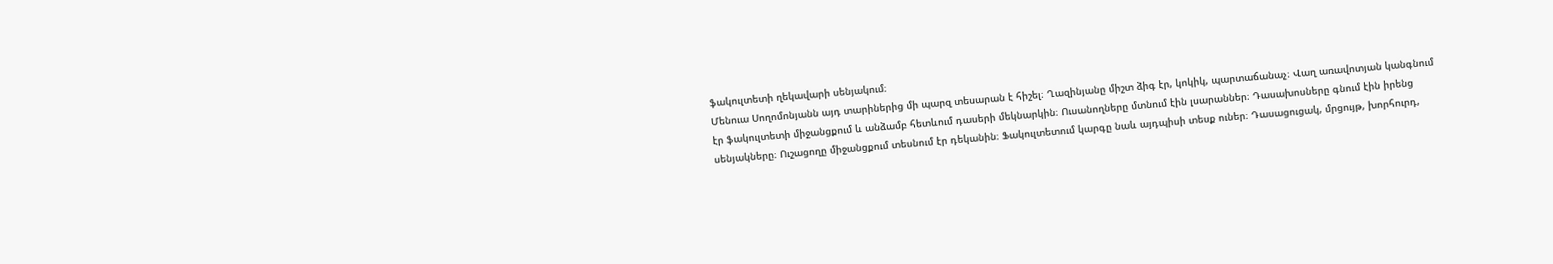ֆակուլտետի ղեկավարի սենյակում։
Մենուա Սողոմոնյանն այդ տարիներից մի պարզ տեսարան է հիշել։ Ղազինյանը միշտ ձիգ էր, կոկիկ, պարտաճանաչ։ Վաղ առավոտյան կանգնում էր ֆակուլտետի միջանցքում և անձամբ հետևում դասերի մեկնարկին։ Ուսանողները մտնում էին լսարաններ։ Դասախոսները գնում էին իրենց սենյակները։ Ուշացողը միջանցքում տեսնում էր դեկանին։ Ֆակուլտետում կարգը նաև այդպիսի տեսք ուներ։ Դասացուցակ, մրցույթ, խորհուրդ,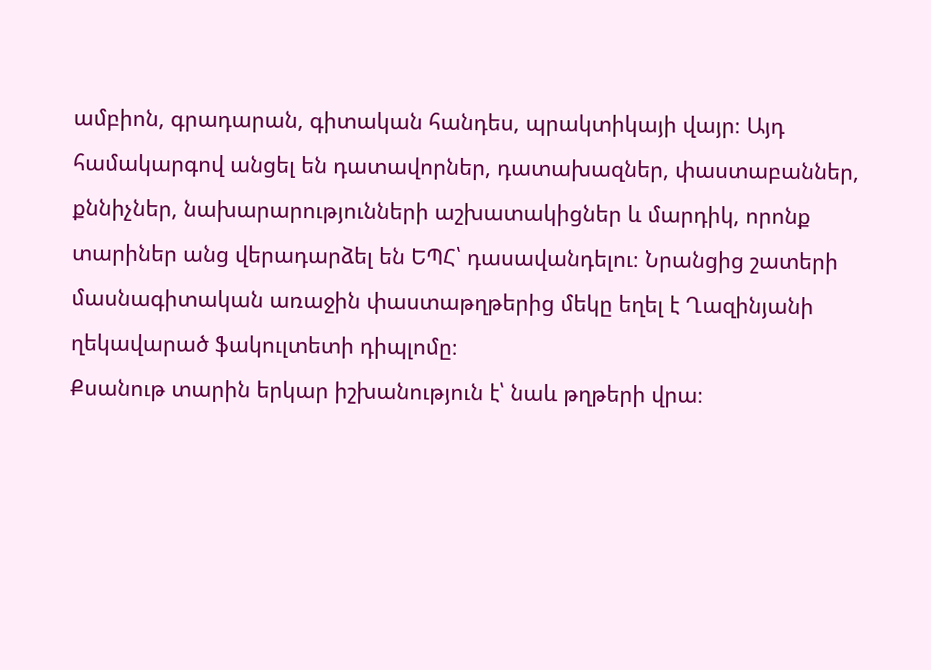ամբիոն, գրադարան, գիտական հանդես, պրակտիկայի վայր։ Այդ համակարգով անցել են դատավորներ, դատախազներ, փաստաբաններ, քննիչներ, նախարարությունների աշխատակիցներ և մարդիկ, որոնք տարիներ անց վերադարձել են ԵՊՀ՝ դասավանդելու։ Նրանցից շատերի մասնագիտական առաջին փաստաթղթերից մեկը եղել է Ղազինյանի ղեկավարած ֆակուլտետի դիպլոմը։
Քսանութ տարին երկար իշխանություն է՝ նաև թղթերի վրա։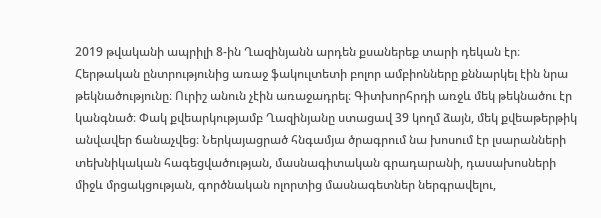2019 թվականի ապրիլի 8-ին Ղազինյանն արդեն քսաներեք տարի դեկան էր։ Հերթական ընտրությունից առաջ ֆակուլտետի բոլոր ամբիոնները քննարկել էին նրա թեկնածությունը։ Ուրիշ անուն չէին առաջադրել։ Գիտխորհրդի առջև մեկ թեկնածու էր կանգնած։ Փակ քվեարկությամբ Ղազինյանը ստացավ 39 կողմ ձայն, մեկ քվեաթերթիկ անվավեր ճանաչվեց։ Ներկայացրած հնգամյա ծրագրում նա խոսում էր լսարանների տեխնիկական հագեցվածության, մասնագիտական գրադարանի, դասախոսների միջև մրցակցության, գործնական ոլորտից մասնագետներ ներգրավելու,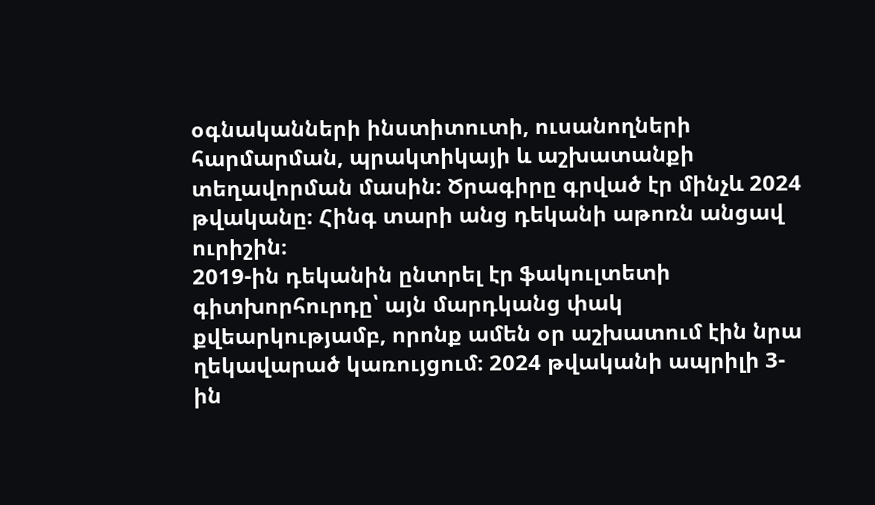օգնականների ինստիտուտի, ուսանողների հարմարման, պրակտիկայի և աշխատանքի տեղավորման մասին։ Ծրագիրը գրված էր մինչև 2024 թվականը։ Հինգ տարի անց դեկանի աթոռն անցավ ուրիշին։
2019-ին դեկանին ընտրել էր ֆակուլտետի գիտխորհուրդը՝ այն մարդկանց փակ քվեարկությամբ, որոնք ամեն օր աշխատում էին նրա ղեկավարած կառույցում։ 2024 թվականի ապրիլի 3-ին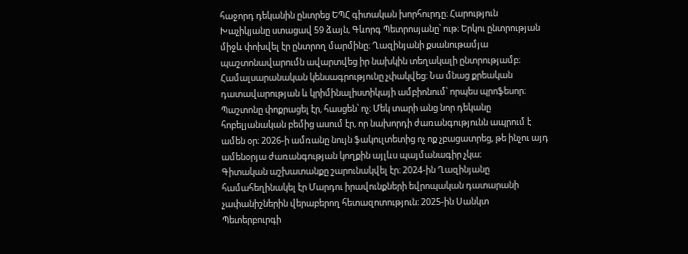հաջորդ դեկանին ընտրեց ԵՊՀ գիտական խորհուրդը։ Հարություն Խաչիկյանը ստացավ 59 ձայն, Գևորգ Պետրոսյանը՝ ութ։ Երկու ընտրության միջև փոխվել էր ընտրող մարմինը։ Ղազինյանի քսանութամյա պաշտոնավարումն ավարտվեց իր նախկին տեղակալի ընտրությամբ։ Համալսարանական կենսագրությունը չփակվեց։ Նա մնաց քրեական դատավարության և կրիմինալիստիկայի ամբիոնում՝ որպես պրոֆեսոր։ Պաշտոնը փոքրացել էր, հասցեն՝ ոչ։ Մեկ տարի անց նոր դեկանը հոբելյանական բեմից ասում էր, որ նախորդի ժառանգությունն ապրում է ամեն օր։ 2026-ի ամռանը նույն ֆակուլտետից ոչ ոք չբացատրեց, թե ինչու այդ ամենօրյա ժառանգության կողքին այլևս պայմանագիր չկա։
Գիտական աշխատանքը շարունակվել էր։ 2024-ին Ղազինյանը համահեղինակել էր Մարդու իրավունքների եվրոպական դատարանի չափանիշներին վերաբերող հետազոտություն։ 2025-ին Սանկտ Պետերբուրգի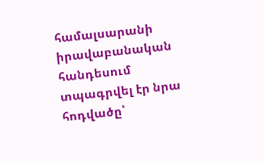համալսարանի իրավաբանական հանդեսում տպագրվել էր նրա հոդվածը՝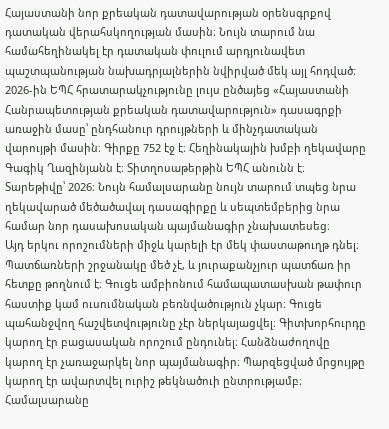Հայաստանի նոր քրեական դատավարության օրենսգրքով դատական վերահսկողության մասին։ Նույն տարում նա համահեղինակել էր դատական փուլում արդյունավետ պաշտպանության նախադրյալներին նվիրված մեկ այլ հոդված։ 2026-ին ԵՊՀ հրատարակչությունը լույս ընծայեց «Հայաստանի Հանրապետության քրեական դատավարություն» դասագրքի առաջին մասը՝ ընդհանուր դրույթների և մինչդատական վարույթի մասին։ Գիրքը 752 էջ է։ Հեղինակային խմբի ղեկավարը Գագիկ Ղազինյանն է։ Տիտղոսաթերթին ԵՊՀ անունն է։ Տարեթիվը՝ 2026։ Նույն համալսարանը նույն տարում տպեց նրա ղեկավարած մեծածավալ դասագիրքը և սեպտեմբերից նրա համար նոր դասախոսական պայմանագիր չնախատեսեց։
Այդ երկու որոշումների միջև կարելի էր մեկ փաստաթուղթ դնել։ Պատճառների շրջանակը մեծ չէ, և յուրաքանչյուր պատճառ իր հետքը թողնում է։ Գուցե ամբիոնում համապատասխան թափուր հաստիք կամ ուսումնական բեռնվածություն չկար։ Գուցե պահանջվող հաշվետվությունը չէր ներկայացվել։ Գիտխորհուրդը կարող էր բացասական որոշում ընդունել։ Հանձնաժողովը կարող էր չառաջարկել նոր պայմանագիր։ Պարզեցված մրցույթը կարող էր ավարտվել ուրիշ թեկնածուի ընտրությամբ։ Համալսարանը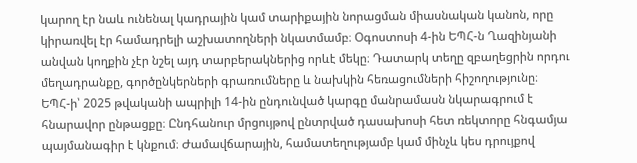կարող էր նաև ունենալ կադրային կամ տարիքային նորացման միասնական կանոն, որը կիրառվել էր համադրելի աշխատողների նկատմամբ։ Օգոստոսի 4-ին ԵՊՀ-ն Ղազինյանի անվան կողքին չէր նշել այդ տարբերակներից որևէ մեկը։ Դատարկ տեղը զբաղեցրին որդու մեղադրանքը, գործընկերների գրառումները և նախկին հեռացումների հիշողությունը։
ԵՊՀ-ի՝ 2025 թվականի ապրիլի 14-ին ընդունված կարգը մանրամասն նկարագրում է հնարավոր ընթացքը։ Ընդհանուր մրցույթով ընտրված դասախոսի հետ ռեկտորը հնգամյա պայմանագիր է կնքում։ Ժամավճարային, համատեղությամբ կամ մինչև կես դրույքով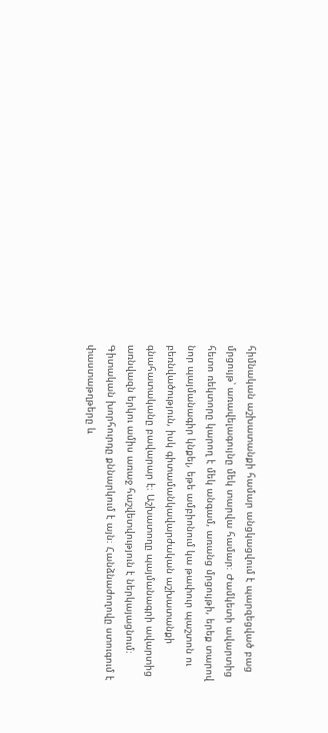հիմնական աշխատանքի համար անցկացվում է պարզեցված բաց մրցույթ՝ առավելագույնը մեկ տարվա համար։ Ժամկետի ավարտից հետո ռեկտորը կարող է մեկ անգամ, առանց մրցույթի, երեք տարով նոր պայմանագիր կնքել, եթե ամբիոնում կա թափուր պաշտոն ու բեռնվածություն, իսկ գիտամանկավարժական աշխատանքի գնահատականը բավարար է։ Աշխատողը պայմանագրի ավարտից առնվազն երկու ամիս առաջ հաշվետվություն է ներկայացնում։ Գիտական խորհուրդը քննարկում է այն։ Հանձնաժողովը ստուգում է փաստաթղթերը և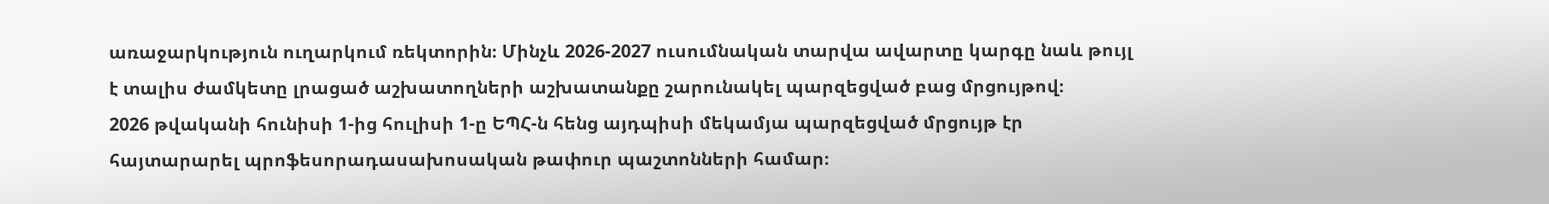առաջարկություն ուղարկում ռեկտորին։ Մինչև 2026-2027 ուսումնական տարվա ավարտը կարգը նաև թույլ է տալիս ժամկետը լրացած աշխատողների աշխատանքը շարունակել պարզեցված բաց մրցույթով։
2026 թվականի հունիսի 1-ից հուլիսի 1-ը ԵՊՀ-ն հենց այդպիսի մեկամյա պարզեցված մրցույթ էր հայտարարել պրոֆեսորադասախոսական թափուր պաշտոնների համար։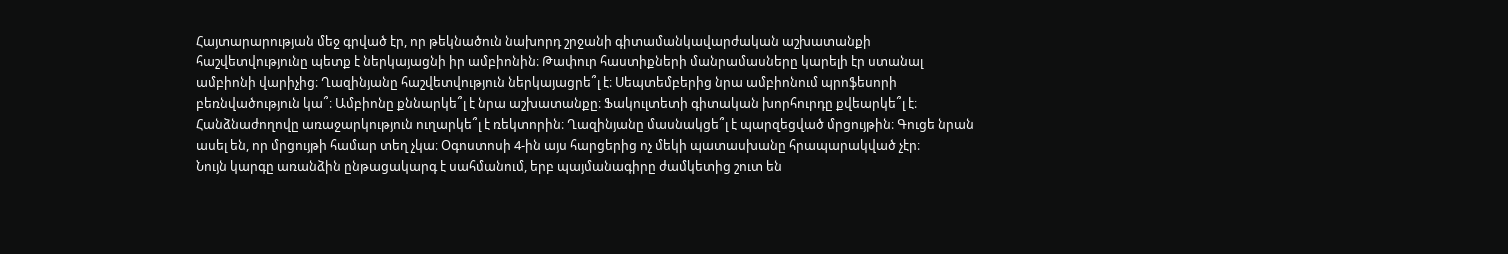Հայտարարության մեջ գրված էր, որ թեկնածուն նախորդ շրջանի գիտամանկավարժական աշխատանքի հաշվետվությունը պետք է ներկայացնի իր ամբիոնին։ Թափուր հաստիքների մանրամասները կարելի էր ստանալ ամբիոնի վարիչից։ Ղազինյանը հաշվետվություն ներկայացրե՞լ է։ Սեպտեմբերից նրա ամբիոնում պրոֆեսորի բեռնվածություն կա՞։ Ամբիոնը քննարկե՞լ է նրա աշխատանքը։ Ֆակուլտետի գիտական խորհուրդը քվեարկե՞լ է։ Հանձնաժողովը առաջարկություն ուղարկե՞լ է ռեկտորին։ Ղազինյանը մասնակցե՞լ է պարզեցված մրցույթին։ Գուցե նրան ասել են, որ մրցույթի համար տեղ չկա։ Օգոստոսի 4-ին այս հարցերից ոչ մեկի պատասխանը հրապարակված չէր։
Նույն կարգը առանձին ընթացակարգ է սահմանում, երբ պայմանագիրը ժամկետից շուտ են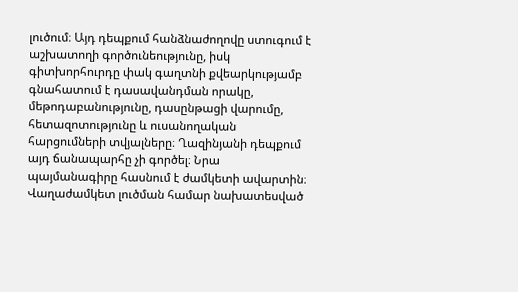լուծում։ Այդ դեպքում հանձնաժողովը ստուգում է աշխատողի գործունեությունը, իսկ գիտխորհուրդը փակ գաղտնի քվեարկությամբ գնահատում է դասավանդման որակը, մեթոդաբանությունը, դասընթացի վարումը, հետազոտությունը և ուսանողական հարցումների տվյալները։ Ղազինյանի դեպքում այդ ճանապարհը չի գործել։ Նրա պայմանագիրը հասնում է ժամկետի ավարտին։ Վաղաժամկետ լուծման համար նախատեսված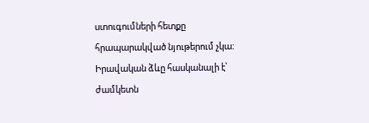ստուգումների հետքը հրապարակված նյութերում չկա։ Իրավական ձևը հասկանալի է՝ ժամկետն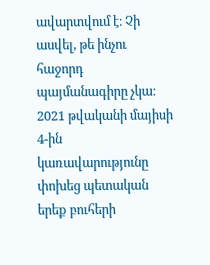ավարտվում է։ Չի ասվել, թե ինչու հաջորդ պայմանագիրը չկա։
2021 թվականի մայիսի 4-ին կառավարությունը փոխեց պետական երեք բուհերի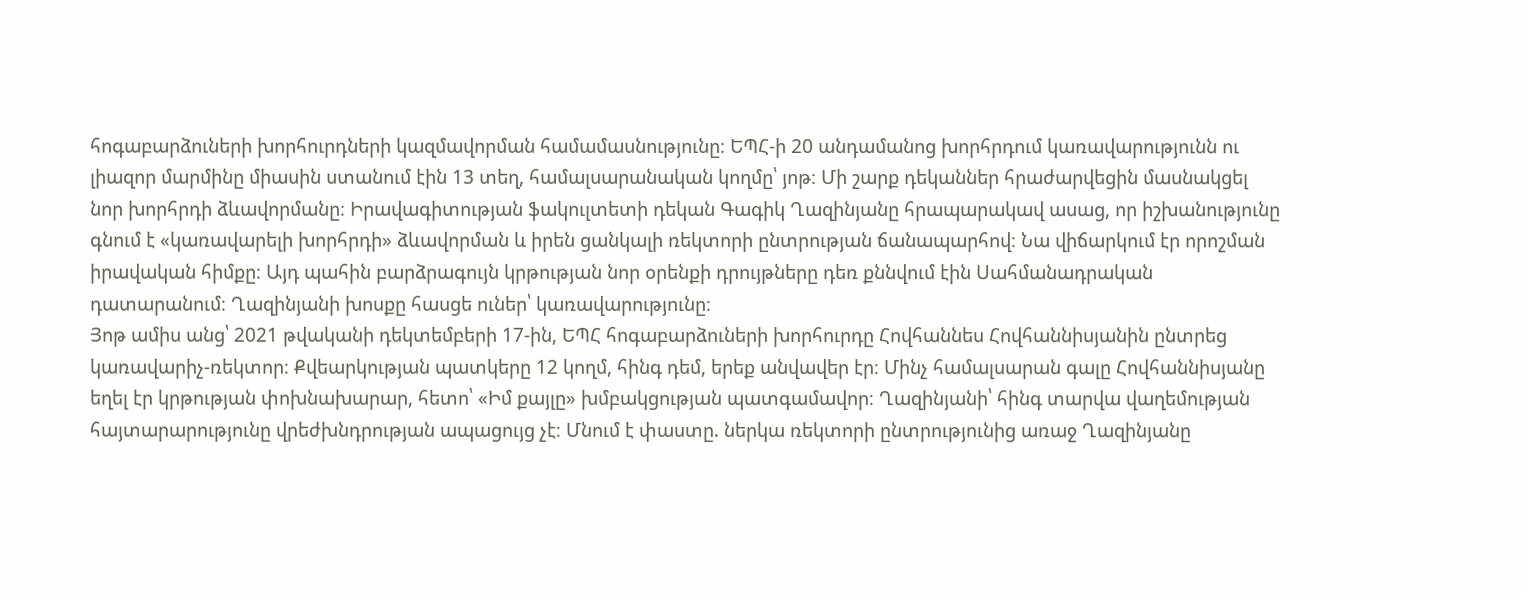հոգաբարձուների խորհուրդների կազմավորման համամասնությունը։ ԵՊՀ-ի 20 անդամանոց խորհրդում կառավարությունն ու լիազոր մարմինը միասին ստանում էին 13 տեղ, համալսարանական կողմը՝ յոթ։ Մի շարք դեկաններ հրաժարվեցին մասնակցել նոր խորհրդի ձևավորմանը։ Իրավագիտության ֆակուլտետի դեկան Գագիկ Ղազինյանը հրապարակավ ասաց, որ իշխանությունը գնում է «կառավարելի խորհրդի» ձևավորման և իրեն ցանկալի ռեկտորի ընտրության ճանապարհով։ Նա վիճարկում էր որոշման իրավական հիմքը։ Այդ պահին բարձրագույն կրթության նոր օրենքի դրույթները դեռ քննվում էին Սահմանադրական դատարանում։ Ղազինյանի խոսքը հասցե ուներ՝ կառավարությունը։
Յոթ ամիս անց՝ 2021 թվականի դեկտեմբերի 17-ին, ԵՊՀ հոգաբարձուների խորհուրդը Հովհաննես Հովհաննիսյանին ընտրեց կառավարիչ-ռեկտոր։ Քվեարկության պատկերը 12 կողմ, հինգ դեմ, երեք անվավեր էր։ Մինչ համալսարան գալը Հովհաննիսյանը եղել էր կրթության փոխնախարար, հետո՝ «Իմ քայլը» խմբակցության պատգամավոր։ Ղազինյանի՝ հինգ տարվա վաղեմության հայտարարությունը վրեժխնդրության ապացույց չէ։ Մնում է փաստը. ներկա ռեկտորի ընտրությունից առաջ Ղազինյանը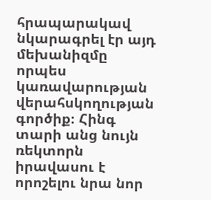հրապարակավ նկարագրել էր այդ մեխանիզմը որպես կառավարության վերահսկողության գործիք։ Հինգ տարի անց նույն ռեկտորն իրավասու է որոշելու նրա նոր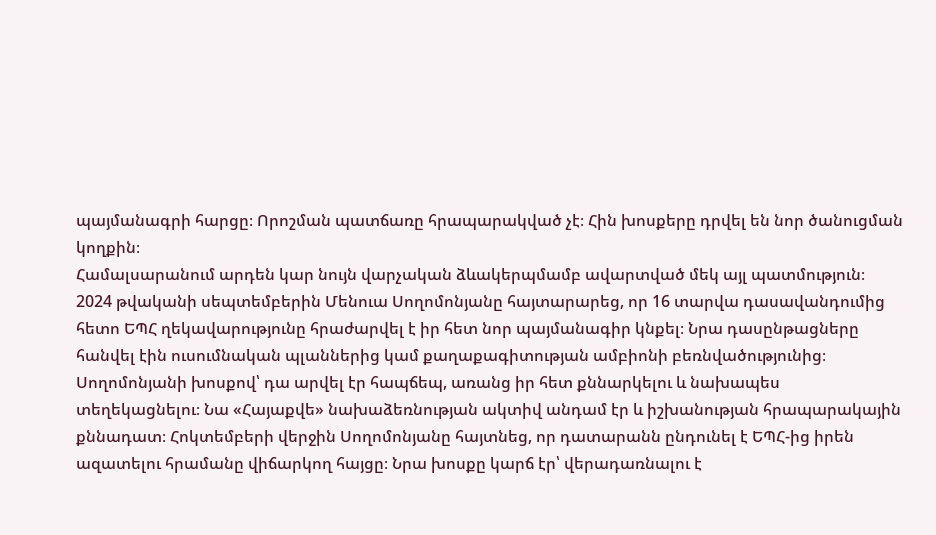պայմանագրի հարցը։ Որոշման պատճառը հրապարակված չէ։ Հին խոսքերը դրվել են նոր ծանուցման կողքին։
Համալսարանում արդեն կար նույն վարչական ձևակերպմամբ ավարտված մեկ այլ պատմություն։ 2024 թվականի սեպտեմբերին Մենուա Սողոմոնյանը հայտարարեց, որ 16 տարվա դասավանդումից հետո ԵՊՀ ղեկավարությունը հրաժարվել է իր հետ նոր պայմանագիր կնքել։ Նրա դասընթացները հանվել էին ուսումնական պլաններից կամ քաղաքագիտության ամբիոնի բեռնվածությունից։ Սողոմոնյանի խոսքով՝ դա արվել էր հապճեպ, առանց իր հետ քննարկելու և նախապես տեղեկացնելու։ Նա «Հայաքվե» նախաձեռնության ակտիվ անդամ էր և իշխանության հրապարակային քննադատ։ Հոկտեմբերի վերջին Սողոմոնյանը հայտնեց, որ դատարանն ընդունել է ԵՊՀ-ից իրեն ազատելու հրամանը վիճարկող հայցը։ Նրա խոսքը կարճ էր՝ վերադառնալու է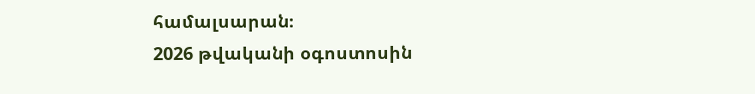համալսարան։
2026 թվականի օգոստոսին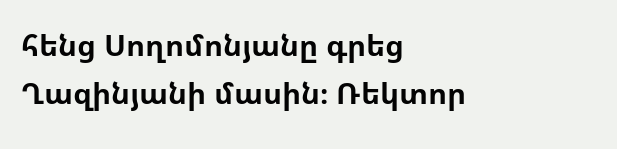հենց Սողոմոնյանը գրեց Ղազինյանի մասին։ Ռեկտոր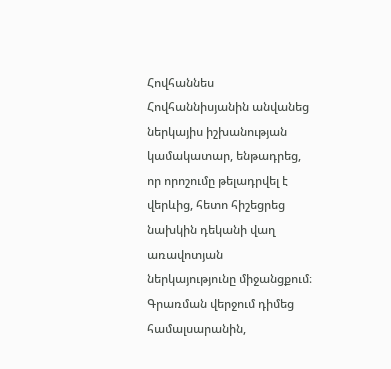Հովհաննես Հովհաննիսյանին անվանեց ներկայիս իշխանության կամակատար, ենթադրեց, որ որոշումը թելադրվել է վերևից, հետո հիշեցրեց նախկին դեկանի վաղ առավոտյան ներկայությունը միջանցքում։ Գրառման վերջում դիմեց համալսարանին,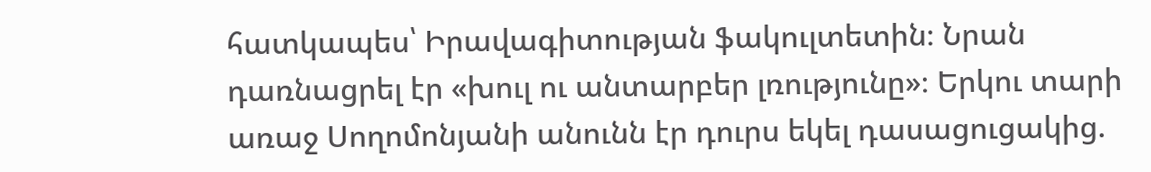հատկապես՝ Իրավագիտության ֆակուլտետին։ Նրան դառնացրել էր «խուլ ու անտարբեր լռությունը»։ Երկու տարի առաջ Սողոմոնյանի անունն էր դուրս եկել դասացուցակից.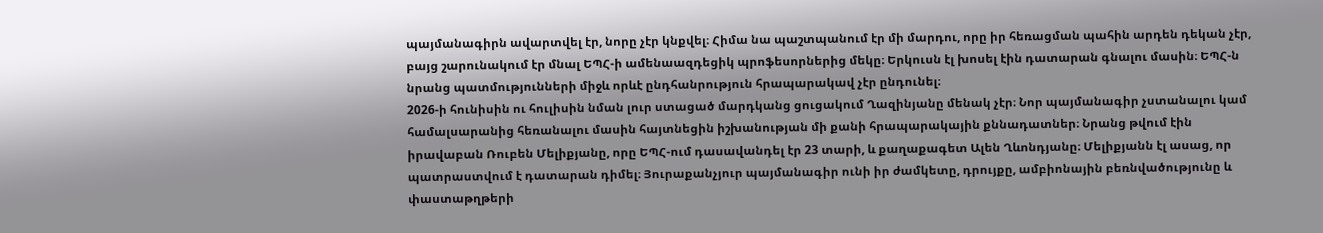պայմանագիրն ավարտվել էր, նորը չէր կնքվել։ Հիմա նա պաշտպանում էր մի մարդու, որը իր հեռացման պահին արդեն դեկան չէր, բայց շարունակում էր մնալ ԵՊՀ-ի ամենաազդեցիկ պրոֆեսորներից մեկը։ Երկուսն էլ խոսել էին դատարան գնալու մասին։ ԵՊՀ-ն նրանց պատմությունների միջև որևէ ընդհանրություն հրապարակավ չէր ընդունել։
2026-ի հունիսին ու հուլիսին նման լուր ստացած մարդկանց ցուցակում Ղազինյանը մենակ չէր։ Նոր պայմանագիր չստանալու կամ համալսարանից հեռանալու մասին հայտնեցին իշխանության մի քանի հրապարակային քննադատներ։ Նրանց թվում էին իրավաբան Ռուբեն Մելիքյանը, որը ԵՊՀ-ում դասավանդել էր 23 տարի, և քաղաքագետ Ալեն Ղևոնդյանը։ Մելիքյանն էլ ասաց, որ պատրաստվում է դատարան դիմել։ Յուրաքանչյուր պայմանագիր ունի իր ժամկետը, դրույքը, ամբիոնային բեռնվածությունը և փաստաթղթերի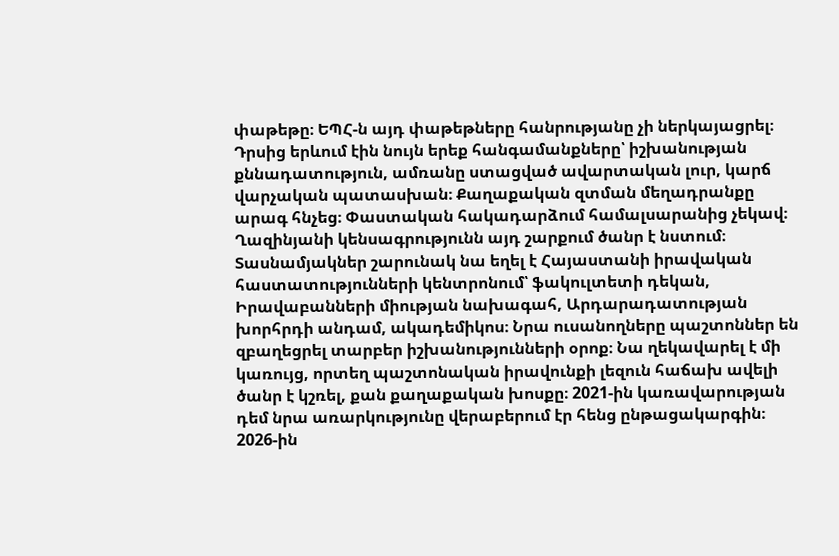փաթեթը։ ԵՊՀ-ն այդ փաթեթները հանրությանը չի ներկայացրել։ Դրսից երևում էին նույն երեք հանգամանքները՝ իշխանության քննադատություն, ամռանը ստացված ավարտական լուր, կարճ վարչական պատասխան։ Քաղաքական զտման մեղադրանքը արագ հնչեց։ Փաստական հակադարձում համալսարանից չեկավ։
Ղազինյանի կենսագրությունն այդ շարքում ծանր է նստում։ Տասնամյակներ շարունակ նա եղել է Հայաստանի իրավական հաստատությունների կենտրոնում՝ ֆակուլտետի դեկան, Իրավաբանների միության նախագահ, Արդարադատության խորհրդի անդամ, ակադեմիկոս։ Նրա ուսանողները պաշտոններ են զբաղեցրել տարբեր իշխանությունների օրոք։ Նա ղեկավարել է մի կառույց, որտեղ պաշտոնական իրավունքի լեզուն հաճախ ավելի ծանր է կշռել, քան քաղաքական խոսքը։ 2021-ին կառավարության դեմ նրա առարկությունը վերաբերում էր հենց ընթացակարգին։ 2026-ին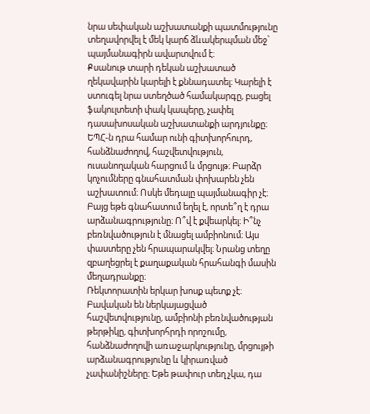նրա սեփական աշխատանքի պատմությունը տեղավորվել է մեկ կարճ ձևակերպման մեջ՝ պայմանագիրն ավարտվում է։
Քսանութ տարի դեկան աշխատած ղեկավարին կարելի է քննադատել։ Կարելի է ստուգել նրա ստեղծած համակարգը, բացել ֆակուլտետի փակ կապերը, չափել դասախոսական աշխատանքի արդյունքը։ ԵՊՀ-ն դրա համար ունի գիտխորհուրդ, հանձնաժողով, հաշվետվություն, ուսանողական հարցում և մրցույթ։ Բարձր կոչումները գնահատման փոխարեն չեն աշխատում։ Ոսկե մեդալը պայմանագիր չէ։ Բայց եթե գնահատում եղել է, որտե՞ղ է դրա արձանագրությունը։ Ո՞վ է քվեարկել։ Ի՞նչ բեռնվածություն է մնացել ամբիոնում։ Այս փաստերը չեն հրապարակվել։ Նրանց տեղը զբաղեցրել է քաղաքական հրահանգի մասին մեղադրանքը։
Ռեկտորատին երկար խոսք պետք չէ։ Բավական են ներկայացված հաշվետվությունը, ամբիոնի բեռնվածության թերթիկը, գիտխորհրդի որոշումը, հանձնաժողովի առաջարկությունը, մրցույթի արձանագրությունը և կիրառված չափանիշները։ Եթե թափուր տեղ չկա, դա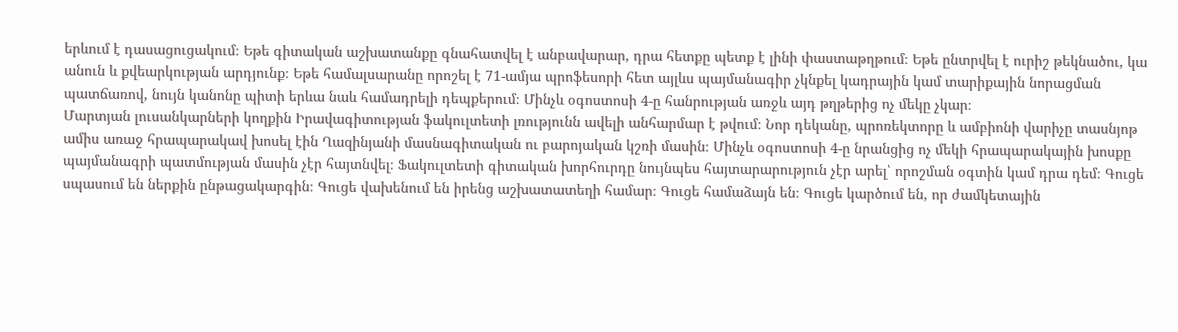երևում է դասացուցակում։ Եթե գիտական աշխատանքը գնահատվել է անբավարար, դրա հետքը պետք է լինի փաստաթղթում։ Եթե ընտրվել է ուրիշ թեկնածու, կա անուն և քվեարկության արդյունք։ Եթե համալսարանը որոշել է 71-ամյա պրոֆեսորի հետ այլևս պայմանագիր չկնքել կադրային կամ տարիքային նորացման պատճառով, նույն կանոնը պիտի երևա նաև համադրելի դեպքերում։ Մինչև օգոստոսի 4-ը հանրության առջև այդ թղթերից ոչ մեկը չկար։
Մարտյան լուսանկարների կողքին Իրավագիտության ֆակուլտետի լռությունն ավելի անհարմար է թվում։ Նոր դեկանը, պրոռեկտորը և ամբիոնի վարիչը տասնյոթ ամիս առաջ հրապարակավ խոսել էին Ղազինյանի մասնագիտական ու բարոյական կշռի մասին։ Մինչև օգոստոսի 4-ը նրանցից ոչ մեկի հրապարակային խոսքը պայմանագրի պատմության մասին չէր հայտնվել։ Ֆակուլտետի գիտական խորհուրդը նույնպես հայտարարություն չէր արել՝ որոշման օգտին կամ դրա դեմ։ Գուցե սպասում են ներքին ընթացակարգին։ Գուցե վախենում են իրենց աշխատատեղի համար։ Գուցե համաձայն են։ Գուցե կարծում են, որ ժամկետային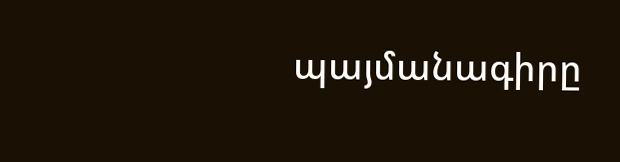պայմանագիրը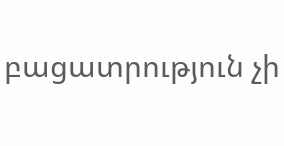բացատրություն չի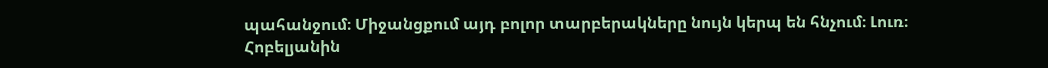պահանջում։ Միջանցքում այդ բոլոր տարբերակները նույն կերպ են հնչում։ Լուռ։
Հոբելյանին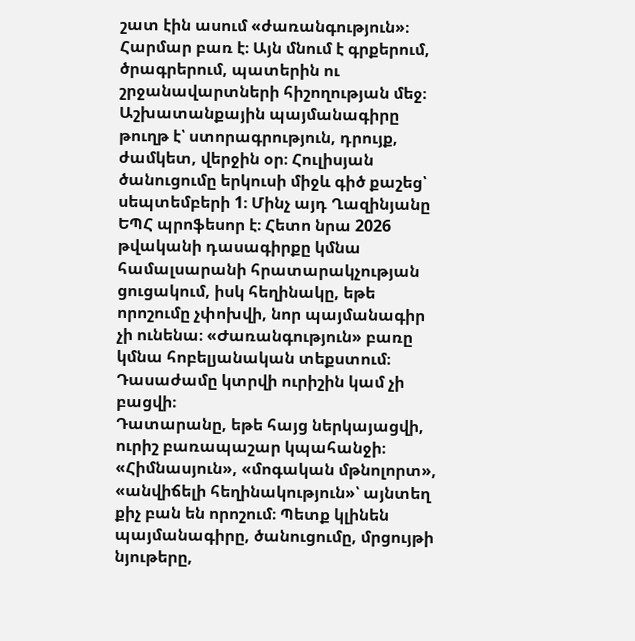շատ էին ասում «ժառանգություն»։ Հարմար բառ է։ Այն մնում է գրքերում, ծրագրերում, պատերին ու շրջանավարտների հիշողության մեջ։ Աշխատանքային պայմանագիրը թուղթ է՝ ստորագրություն, դրույք, ժամկետ, վերջին օր։ Հուլիսյան ծանուցումը երկուսի միջև գիծ քաշեց՝ սեպտեմբերի 1։ Մինչ այդ Ղազինյանը ԵՊՀ պրոֆեսոր է։ Հետո նրա 2026 թվականի դասագիրքը կմնա համալսարանի հրատարակչության ցուցակում, իսկ հեղինակը, եթե որոշումը չփոխվի, նոր պայմանագիր չի ունենա։ «Ժառանգություն» բառը կմնա հոբելյանական տեքստում։ Դասաժամը կտրվի ուրիշին կամ չի բացվի։
Դատարանը, եթե հայց ներկայացվի, ուրիշ բառապաշար կպահանջի։ «Հիմնասյուն», «մոգական մթնոլորտ», «անվիճելի հեղինակություն»՝ այնտեղ քիչ բան են որոշում։ Պետք կլինեն պայմանագիրը, ծանուցումը, մրցույթի նյութերը,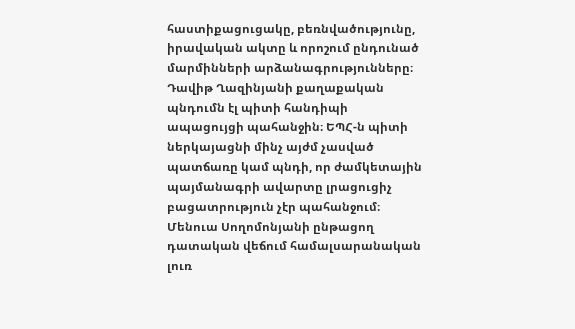հաստիքացուցակը, բեռնվածությունը, իրավական ակտը և որոշում ընդունած մարմինների արձանագրությունները։ Դավիթ Ղազինյանի քաղաքական պնդումն էլ պիտի հանդիպի ապացույցի պահանջին։ ԵՊՀ-ն պիտի ներկայացնի մինչ այժմ չասված պատճառը կամ պնդի, որ ժամկետային պայմանագրի ավարտը լրացուցիչ բացատրություն չէր պահանջում։ Մենուա Սողոմոնյանի ընթացող դատական վեճում համալսարանական լուռ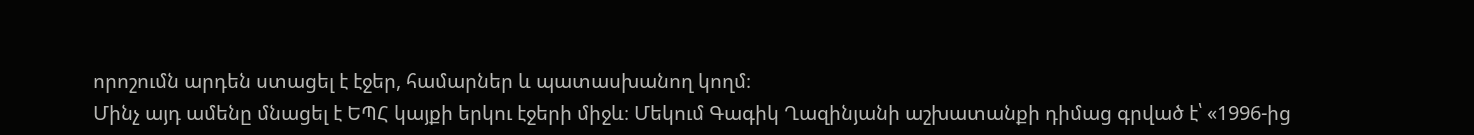որոշումն արդեն ստացել է էջեր, համարներ և պատասխանող կողմ։
Մինչ այդ ամենը մնացել է ԵՊՀ կայքի երկու էջերի միջև։ Մեկում Գագիկ Ղազինյանի աշխատանքի դիմաց գրված է՝ «1996-ից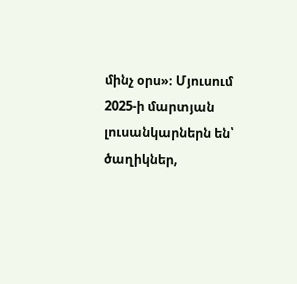մինչ օրս»։ Մյուսում 2025-ի մարտյան լուսանկարներն են՝ ծաղիկներ,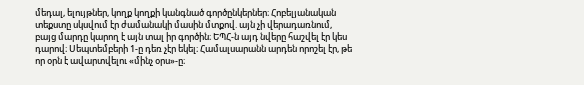մեդալ, ելույթներ, կողք կողքի կանգնած գործընկերներ։ Հոբելյանական տեքստը սկսվում էր ժամանակի մասին մտքով. այն չի վերադառնում, բայց մարդը կարող է այն տալ իր գործին։ ԵՊՀ-ն այդ նվերը հաշվել էր կես դարով։ Սեպտեմբերի 1-ը դեռ չէր եկել։ Համալսարանն արդեն որոշել էր, թե որ օրն է ավարտվելու «մինչ օրս»-ը։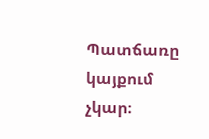Պատճառը կայքում չկար։